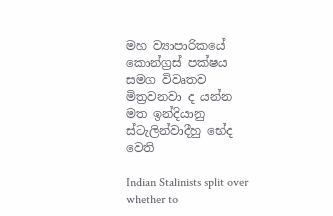මහ ව්‍යාපාරිකයේ කොන්ග්‍රස් පක්ෂය සමග විවෘතව මිත්‍රවනවා ද යන්න මත ඉන්දියානු ස්ටැලින්වාදීහු භේද වෙති

Indian Stalinists split over whether to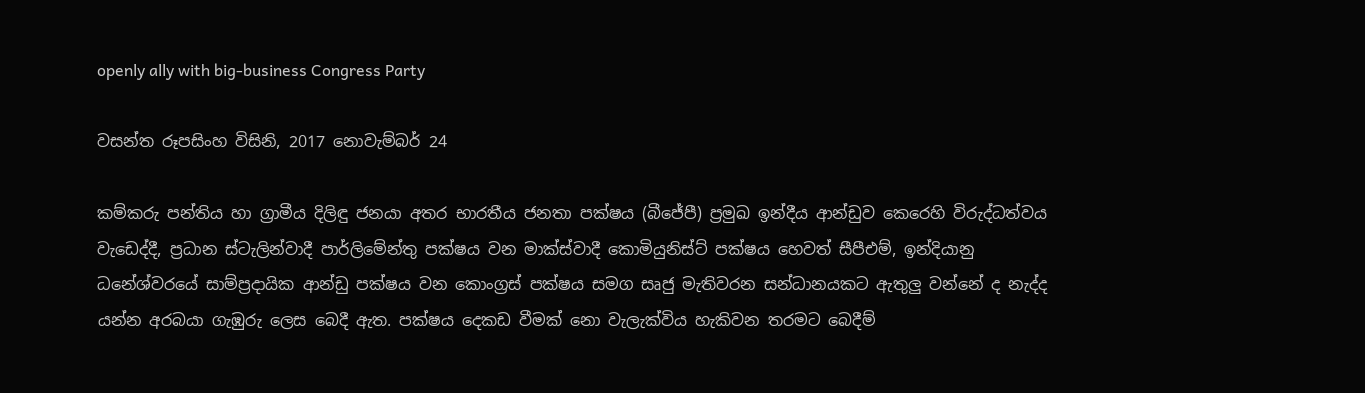openly ally with big-business Congress Party

වසන්ත රූපසිංහ විසිනි, 2017 නොවැම්බර් 24

කම්කරු පන්තිය හා ග්‍රාමීය දිලිඳු ජනයා අතර භාරතීය ජනතා පක්ෂය (බීජේපී) ප්‍රමුඛ ඉන්දීය ආන්ඩුව කෙරෙහි විරුද්ධත්වය වැඩෙද්දී, ප්‍රධාන ස්ටැලින්වාදී පාර්ලිමේන්තු පක්ෂය වන මාක්ස්වාදී කොමියුනිස්ට් පක්ෂය හෙවත් සීපීඑම්, ඉන්දියානු ධනේශ්වරයේ සාම්ප්‍රදායික ආන්ඩු පක්ෂය වන කොංග්‍රස් පක්ෂය සමග සෘජු මැතිවරන සන්ධානයකට ඇතුලු වන්නේ ද නැද්ද යන්න අරබයා ගැඹුරු ලෙස බෙදී ඇත. පක්ෂය දෙකඩ වීමක් නො වැලැක්විය හැකිවන තරමට බෙදීම්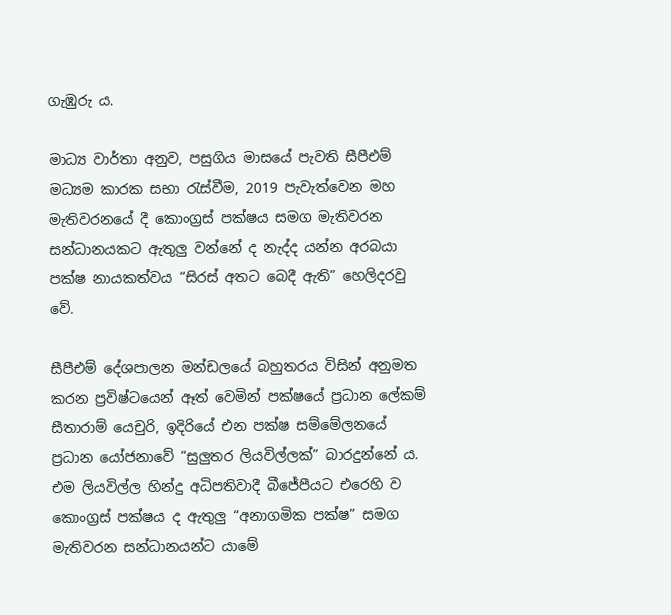ගැඹුරු ය.

මාධ්‍ය වාර්තා අනුව, පසුගිය මාසයේ පැවති සීපීඑම් මධ්‍යම කාරක සභා රැස්වීම, 2019 පැවැත්වෙන මහ මැතිවරනයේ දී කොංග්‍රස් පක්ෂය සමග මැතිවරන සන්ධානයකට ඇතුලු වන්නේ ද නැද්ද යන්න අරබයා පක්ෂ නායකත්වය “සිරස් අතට බෙදී ඇති” හෙලිදරවු වේ.

සීපීඑම් දේශපාලන මන්ඩලයේ බහුතරය විසින් අනුමත කරන ප්‍රවිෂ්ටයෙන් ඈත් වෙමින් පක්ෂයේ ප්‍රධාන ලේකම් සීතාරාම් යෙචුරි, ඉදිරියේ එන පක්ෂ සම්මේලනයේ ප්‍රධාන යෝජනාවේ “සුලුතර ලියවිල්ලක්” බාරදුන්නේ ය. එම ලියවිල්ල හින්දු අධිපතිවාදී බීජේපීයට එරෙහි ව කොංග්‍රස් පක්ෂය ද ඇතුලු “අනාගමික පක්ෂ” සමග මැතිවරන සන්ධානයන්ට යාමේ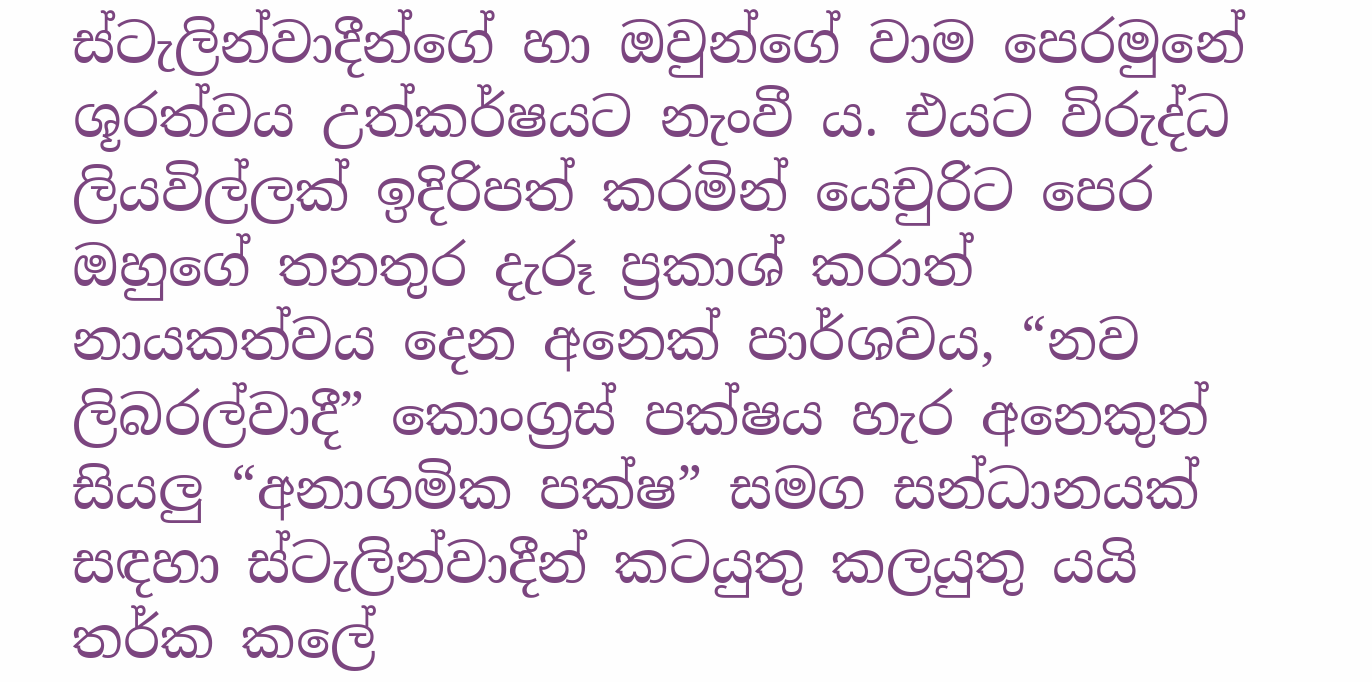ස්ටැලින්වාදීන්ගේ හා ඔවුන්ගේ වාම පෙරමුනේ ශූරත්වය උත්කර්ෂයට නැංවී ය. එයට විරුද්ධ ලියවිල්ලක් ඉදිරිපත් කරමින් යෙචුරිට පෙර ඔහුගේ තනතුර දැරූ ප්‍රකාශ් කරාත් නායකත්වය දෙන අනෙක් පාර්ශවය, “නව ලිබරල්වාදී” කොංග්‍රස් පක්ෂය හැර අනෙකුත් සියලු “අනාගමික පක්ෂ” සමග සන්ධානයක් සඳහා ස්ටැලින්වාදීන් කටයුතු කලයුතු යයි තර්ක කලේ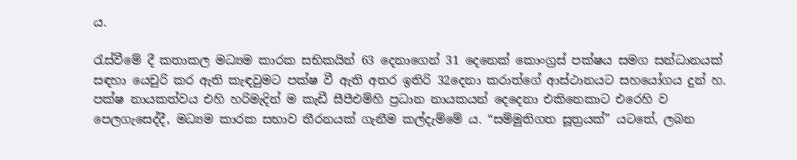ය.

රැස්වීමේ දී කතාකල මධ්‍යම කාරක සභිකයින් 63 දෙනාගෙන් 31 දෙනෙක් කොංග්‍රස් පක්ෂය සමග සන්ධානයක් සඳහා යෙචුරි කර ඇති කැඳවුමට පක්ෂ වී ඇති අතර ඉතිරි 32දෙනා කරාත්ගේ ආස්ථානයට සහයෝගය දුන් හ. පක්ෂ නායකත්වය එහි හරිමැදින් ම කැඩී සීපීඑම්හි ප්‍රධාන නායකයන් දෙදෙනා එකිනෙකාට එරෙහි ව පෙලගැසෙද්දී, මධ්‍යම කාරක සභාව තීරනයක් ගැනීම කල්දැම්මේ ය. “සම්මුතිගත සූත්‍රයක්” යටතේ, ලබන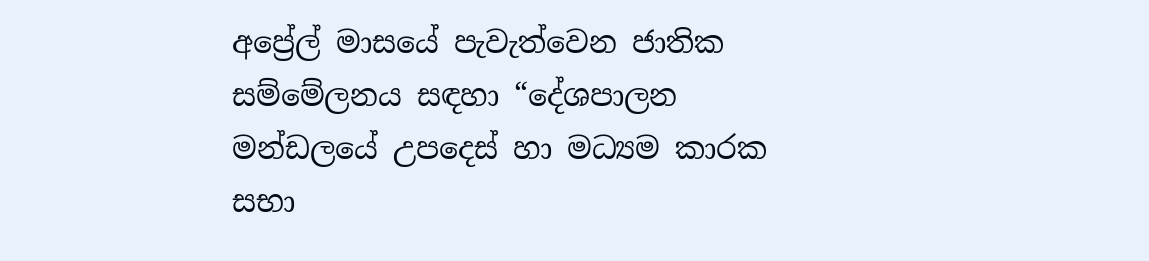අප්‍රේල් මාසයේ පැවැත්වෙන ජාතික සම්මේලනය සඳහා “දේශපාලන මන්ඩලයේ උපදෙස් හා මධ්‍යම කාරක සභා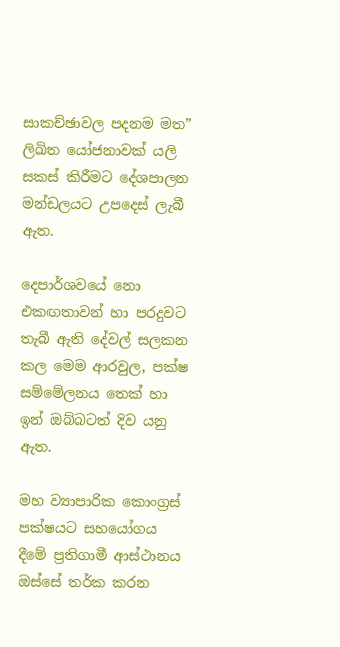සාකච්ඡාවල පදනම මත” ලිඛිත යෝජනාවක් යලි සකස් කිරීමට දේශපාලන මන්ඩලයට උපදෙස් ලැබී ඇත.

දෙපාර්ශවයේ නො එකඟතාවන් හා පරදුවට තැබී ඇති දේවල් සලකන කල මෙම ආරවුල, පක්ෂ සම්මේලනය තෙක් හා ඉන් ඔබ්බටත් දිව යනු ඇත.

මහ ව්‍යාපාරික කොංග්‍රස් පක්ෂයට සහයෝගය දීමේ ප්‍රතිගාමී ආස්ථානය ඔස්සේ තර්ක කරන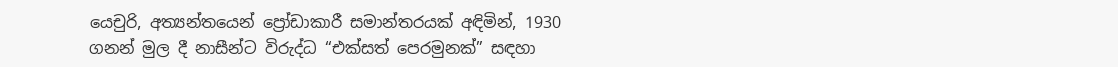යෙචුරි, අත්‍යන්තයෙන් ප්‍රෝඩාකාරී සමාන්තරයක් අඳිමින්, 1930 ගනන් මුල දී නාසීන්ට විරුද්ධ “එක්සත් පෙරමුනක්” සඳහා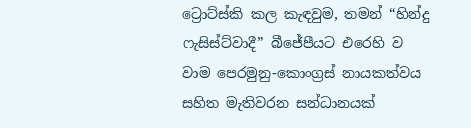ට්‍රොට්ස්කි කල කැඳවුම, තමන් “හින්දු ෆැසිස්ට්වාදී” බීජේපීයට එරෙහි ව වාම පෙරමුනු-කොංග්‍රස් නායකත්වය සහිත මැතිවරන සන්ධානයක්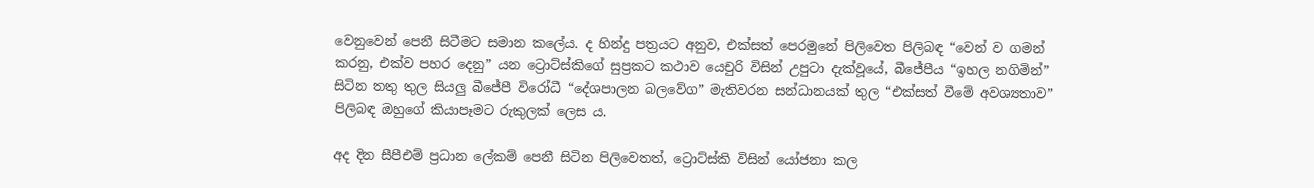වෙනුවෙන් පෙනී සිටීමට සමාන කලේය. ද හින්දු පත්‍රයට අනුව, එක්සත් පෙරමුනේ පිලිවෙත පිලිබඳ “වෙන් ව ගමන් කරනු, එක්ව පහර දෙනු” යන ට්‍රොට්ස්කිගේ සුප්‍රකට කථාව යෙචුරි විසින් උපුටා දැක්වූයේ, බීජේපීය “ඉහල නගිමින්” සිටින තතු තුල සියලු බීජේපී විරෝධී “දේශපාලන බලවේග” මැතිවරන සන්ධානයක් තුල “එක්සත් වීමේ අවශ්‍යතාව” පිලිබඳ ඔහුගේ කියාපෑමට රුකුලක් ලෙස ය.

අද දින සීපීඑම් ප්‍රධාන ලේකම් පෙනී සිටින පිලිවෙතත්, ට්‍රොට්ස්කි විසින් යෝජනා කල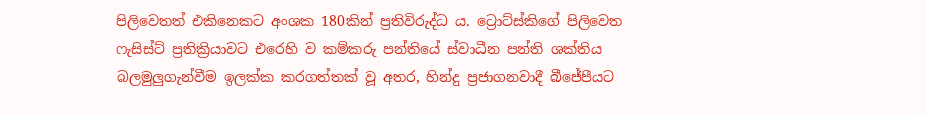පිලිවෙතත් එකිනෙකට අංශක 180කින් ප්‍රතිවිරුද්ධ ය. ට්‍රොට්ස්කිගේ පිලිවෙත ෆැසිස්ට් ප්‍රතික්‍රියාවට එරෙහි ව කම්කරු පන්තියේ ස්වාධීන පන්ති ශක්තිය බලමුලුගැන්වීම ඉලක්ක කරගත්තක් වූ අතර, හින්දු ප්‍රජාගනවාදී බීජේපීයට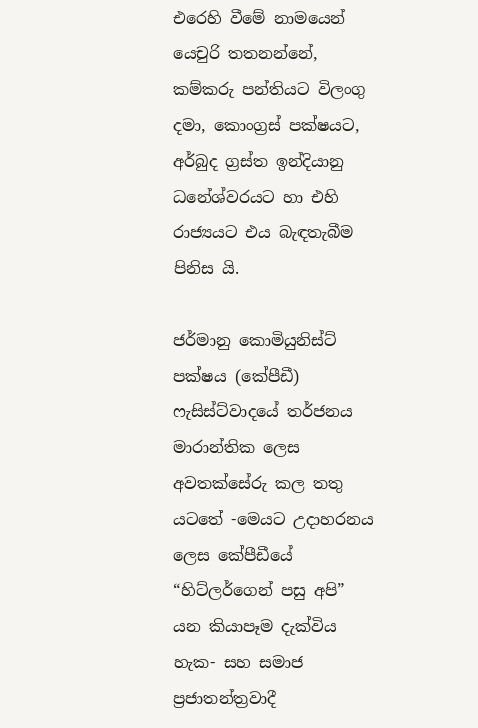එරෙහි වීමේ නාමයෙන් යෙචුරි තතනන්නේ, කම්කරු පන්තියට විලංගු දමා, කොංග්‍රස් පක්ෂයට, අර්බුද ග්‍රස්ත ඉන්දියානු ධනේශ්වරයට හා එහි රාජ්‍යයට එය බැඳතැබීම පිනිස යි.

ජර්මානු කොමියුනිස්ට් පක්ෂය (කේපීඩී) ෆැසිස්ට්වාදයේ තර්ජනය මාරාන්තික ලෙස අවතක්සේරු කල තතු යටතේ -මෙයට උදාහරනය ලෙස කේපීඩීයේ “හිට්ලර්ගෙන් පසු අපි” යන කියාපෑම දැක්විය හැක- සහ සමාජ ප්‍රජාතන්ත්‍රවාදී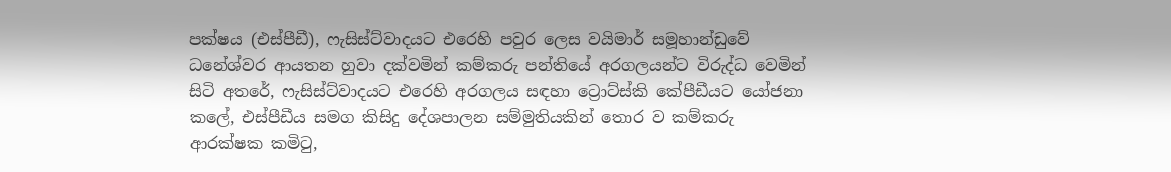පක්ෂය (එස්පීඩී), ෆැසිස්ට්වාදයට එරෙහි පවුර ලෙස වයිමාර් සමූහාන්ඩුවේ ධනේශ්වර ආයතන හුවා දක්වමින් කම්කරු පන්තියේ අරගලයන්ට විරුද්ධ වෙමින් සිටි අතරේ, ෆැසිස්ට්වාදයට එරෙහි අරගලය සඳහා ට්‍රොට්ස්කි කේපීඩීයට යෝජනා කලේ, එස්පීඩීය සමග කිසිදු දේශපාලන සම්මුතියකින් තොර ව කම්කරු ආරක්ෂක කමිටු,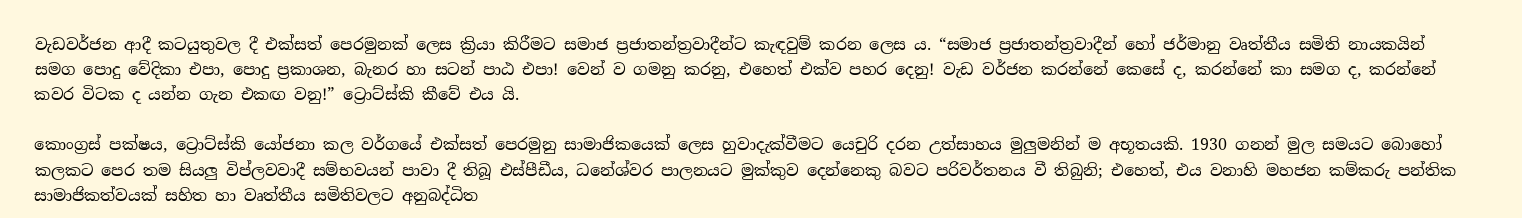වැඩවර්ජන ආදී කටයුතුවල දී එක්සත් පෙරමුනක් ලෙස ක්‍රියා කිරීමට සමාජ ප්‍රජාතන්ත්‍රවාදීන්ට කැඳවුම් කරන ලෙස ය. “සමාජ ප්‍රජාතන්ත්‍රවාදීන් හෝ ජර්මානු වෘත්තීය සමිති නායකයින් සමග පොදු වේදිකා එපා, පොදු ප්‍රකාශන, බැනර හා සටන් පාඨ එපා! වෙන් ව ගමනු කරනු, එහෙත් එක්ව පහර දෙනු! වැඩ වර්ජන කරන්නේ කෙසේ ද, කරන්නේ කා සමග ද, කරන්නේ කවර විටක ද යන්න ගැන එකඟ වනු!” ට්‍රොට්ස්කි කීවේ එය යි.

කොංග්‍රස් පක්ෂය, ට්‍රොට්ස්කි යෝජනා කල වර්ගයේ එක්සත් පෙරමුනු සාමාජිකයෙක් ලෙස හුවාදැක්වීමට යෙචුරි දරන උත්සාහය මුලුමනින් ම අභූතයකි. 1930 ගනන් මුල සමයට බොහෝ කලකට පෙර තම සියලු විප්ලවවාදී සම්භවයන් පාවා දී තිබූ එස්පීඩීය, ධනේශ්වර පාලනයට මුක්කුව දෙන්නෙකු බවට පරිවර්තනය වී තිබුනි; එහෙත්, එය වනාහි මහජන කම්කරු පන්තික සාමාජිකත්වයක් සහිත හා වෘත්තීය සමිතිවලට අනුබද්ධිත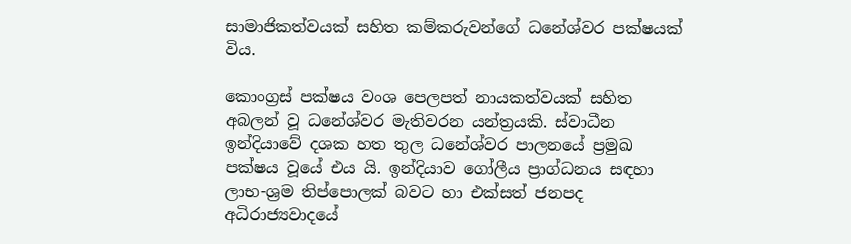සාමාජිකත්වයක් සහිත කම්කරුවන්ගේ ධනේශ්වර පක්ෂයක් විය.

කොංග්‍රස් පක්ෂය වංශ පෙලපත් නායකත්වයක් සහිත අබලන් වූ ධනේශ්වර මැතිවරන යන්ත්‍රයකි. ස්වාධීන ඉන්දියාවේ දශක හත තුල ධනේශ්වර පාලනයේ ප්‍රමුඛ පක්ෂය වූයේ එය යි. ඉන්දියාව ගෝලීය ප්‍රාග්ධනය සඳහා ලාභ-ශ්‍රම තිප්පොලක් බවට හා එක්සත් ජනපද අධිරාජ්‍යවාදයේ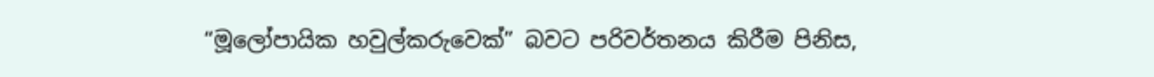“මූලෝපායික හවුල්කරුවෙක්” බවට පරිවර්තනය කිරීම පිනිස,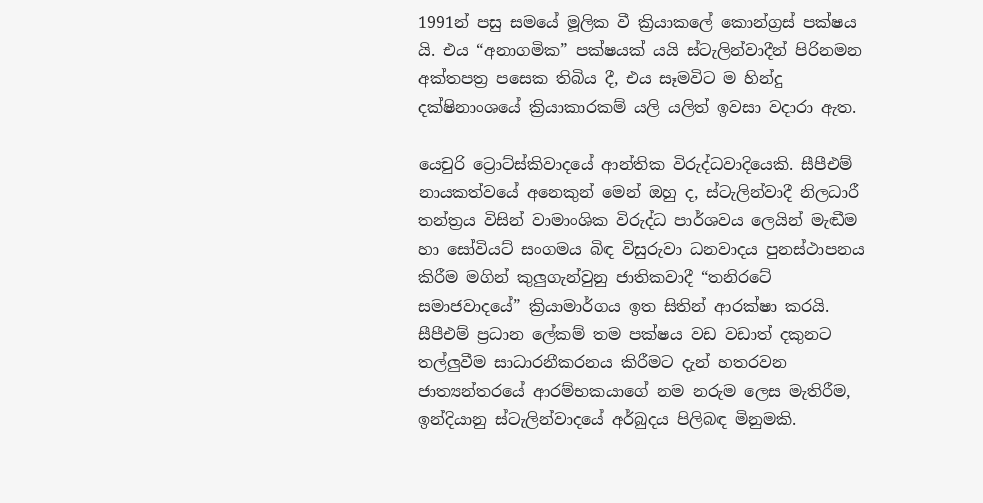1991න් පසු සමයේ මූලික වී ක්‍රියාකලේ කොන්ග්‍රස් පක්ෂය යි. එය “අනාගමික” පක්ෂයක් යයි ස්ටැලින්වාදීන් පිරිනමන අක්තපත්‍ර පසෙක තිබිය දී, එය සෑමවිට ම හින්දු දක්ෂිනාංශයේ ක්‍රියාකාරකම් යලි යලිත් ඉවසා වදාරා ඇත.

යෙචුරි ට්‍රොට්ස්කිවාදයේ ආන්තික විරුද්ධවාදියෙකි. සීපීඑම් නායකත්වයේ අනෙකුන් මෙන් ඔහු ද, ස්ටැලින්වාදී නිලධාරී තන්ත්‍රය විසින් වාමාංශික විරුද්ධ පාර්ශවය ලෙයින් මැඬීම හා සෝවියට් සංගමය බිඳ විසුරුවා ධනවාදය පුනස්ථාපනය කිරීම මගින් කුලුගැන්වුනු ජාතිකවාදී “තනිරටේ සමාජවාදයේ” ක්‍රියාමාර්ගය ඉත සිතින් ආරක්ෂා කරයි. සීපීඑම් ප්‍රධාන ලේකම් තම පක්ෂය වඩ වඩාත් දකුනට තල්ලුවීම සාධාරනීකරනය කිරීමට දැන් හතරවන ජාත්‍යන්තරයේ ආරම්භකයාගේ නම නරුම ලෙස මැතිරීම, ඉන්දියානු ස්ටැලින්වාදයේ අර්බුදය පිලිබඳ මිනුමකි.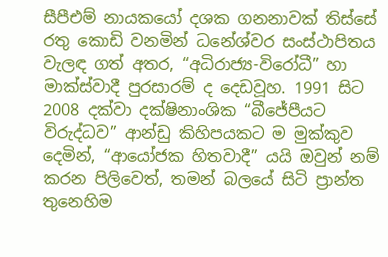සීපීඑම් නායකයෝ දශක ගනනාවක් තිස්සේ රතු කොඩි වනමින් ධනේශ්වර සංස්ථාපිතය වැලඳ ගත් අතර, “අධිරාජ්‍ය-විරෝධී” හා මාක්ස්වාදී පුරසාරම් ද දෙඩවූහ. 1991 සිට 2008 දක්වා දක්ෂිනාංශික “බීජේපීයට විරුද්ධව” ආන්ඩු කිහිපයකට ම මුක්කුව දෙමින්, “ආයෝජක හිතවාදී” යයි ඔවුන් නම් කරන පිලිවෙත්, තමන් බලයේ සිටි ප්‍රාන්ත තුනෙහිම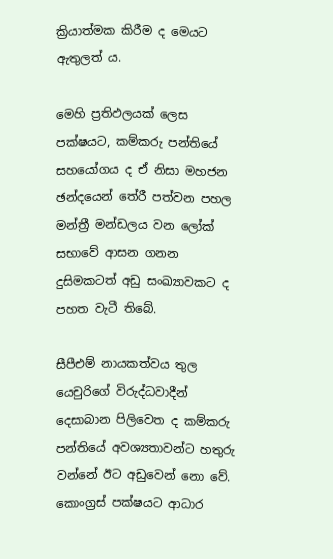ක්‍රියාත්මක කිරීම ද මෙයට ඇතුලත් ය.

මෙහි ප්‍රතිඵලයක් ලෙස පක්ෂයට, කම්කරු පන්තියේ සහයෝගය ද ඒ නිසා මහජන ඡන්දයෙන් තේරී පත්වන පහල මන්ත්‍රී මන්ඩලය වන ලෝක් සභාවේ ආසන ගනන දුසිමකටත් අඩු සංඛ්‍යාවකට ද පහත වැටී තිබේ.

සීපීඑම් නායකත්වය තුල යෙචුරිගේ විරුද්ධවාදීන් දෙසාබාන පිලිවෙත ද කම්කරු පන්තියේ අවශ්‍යතාවන්ට හතුරු වන්නේ ඊට අඩුවෙන් නො වේ. කොංග්‍රස් පක්ෂයට ආධාර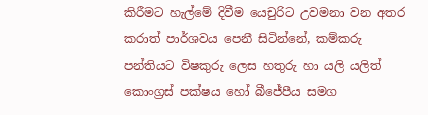කිරීමට හැල්මේ දිවීම යෙචුරිට උවමනා වන අතර කරාත් පාර්ශවය පෙනී සිටින්නේ, කම්කරු පන්තියට විෂකුරු ලෙස හතුරු හා යලි යලිත් කොංග්‍රස් පක්ෂය හෝ බීජේපීය සමග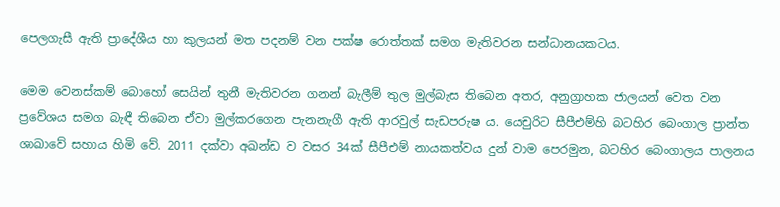පෙලගැසී ඇති ප්‍රාදේශීය හා කුලයන් මත පදනම් වන පක්ෂ රොත්තක් සමග මැතිවරන සන්ධානයකටය.

මෙම වෙනස්කම් බොහෝ සෙයින් තුනී මැතිවරන ගනන් බැලීම් තුල මුල්බැස තිබෙන අතර, අනුග්‍රාහක ජාලයන් වෙත වන ප්‍රවේශය සමග බැඳී තිබෙන ඒවා මුල්කරගෙන පැනනැගී ඇති ආරවුල් සැඩපරුෂ ය. යෙචුරිට සීපීඑම්හි බටහිර බෙංගාල ප්‍රාන්ත ශාඛාවේ සහාය හිමි වේ. 2011 දක්වා අඛන්ඩ ව වසර 34ක් සීපීඑම් නායකත්වය දුන් වාම පෙරමුන, බටහිර බෙංගාලය පාලනය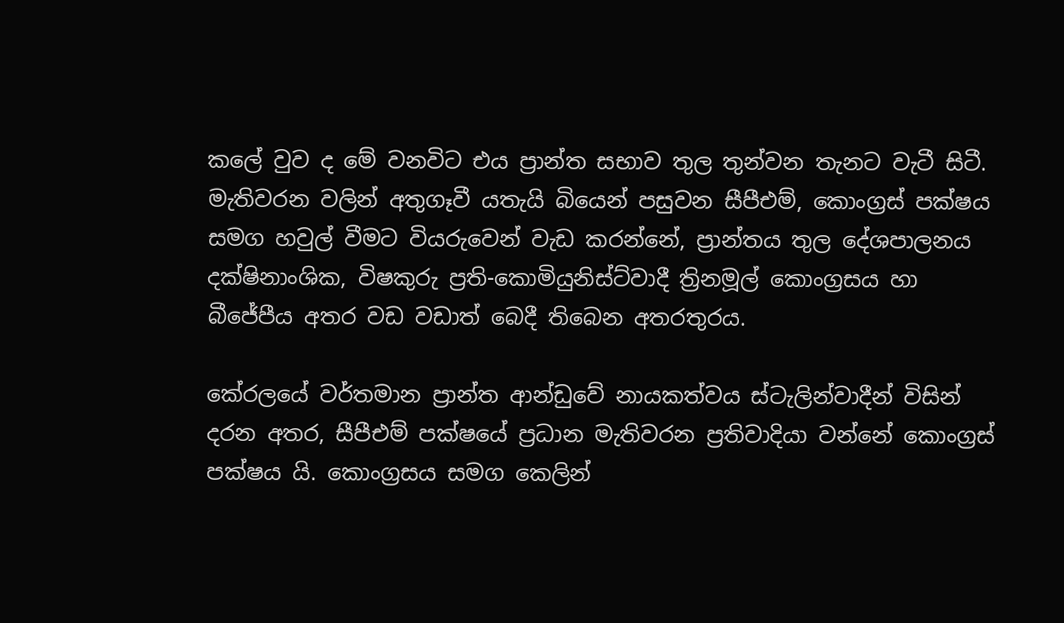කලේ වුව ද මේ වනවිට එය ප්‍රාන්ත සභාව තුල තුන්වන තැනට වැටී සිටී. මැතිවරන වලින් අතුගෑවී යතැයි බියෙන් පසුවන සීපීඑම්, කොංග්‍රස් පක්ෂය සමග හවුල් වීමට වියරුවෙන් වැඩ කරන්නේ, ප්‍රාන්තය තුල දේශපාලනය දක්ෂිනාංශික, විෂකුරු ප්‍රති-කොමියුනිස්ට්වාදී ත්‍රිනමූල් කොංග්‍රසය හා බීජේපීය අතර වඩ වඩාත් බෙදී තිබෙන අතරතුරය.

කේරලයේ වර්තමාන ප්‍රාන්ත ආන්ඩුවේ නායකත්වය ස්ටැලින්වාදීන් විසින් දරන අතර, සීපීඑම් පක්ෂයේ ප්‍රධාන මැතිවරන ප්‍රතිවාදියා වන්නේ කොංග්‍රස් පක්ෂය යි. කොංග්‍රසය සමග කෙලින්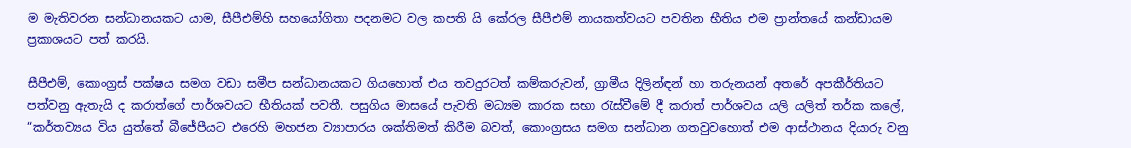ම මැතිවරන සන්ධානයකට යාම, සීපීඑම්හි සහයෝගිතා පදනමට වල කපති යි කේරල සීපීඑම් නායකත්වයට පවතින භීතිය එම ප්‍රාන්තයේ කන්ඩායම ප්‍රකාශයට පත් කරයි.

සීපීඑම්, කොංග්‍රස් පක්ෂය සමග වඩා සමීප සන්ධානයකට ගියහොත් එය තවදුරටත් කම්කරුවන්, ග්‍රාමීය දිලින්ඳන් හා තරුනයන් අතරේ අපකීර්තියට පත්වනු ඇතැයි ද කරාත්ගේ පාර්ශවයට භීතියක් පවතී. පසුගිය මාසයේ පැවති මධ්‍යම කාරක සභා රැස්වීමේ දී කරාත් පාර්ශවය යලි යලිත් තර්ක කලේ, “කර්තව්‍යය විය යුත්තේ බීජේපීයට එරෙහි මහජන ව්‍යාපාරය ශක්තිමත් කිරීම බවත්, කොංග්‍රසය සමග සන්ධාන ගතවුවහොත් එම ආස්ථානය දියාරු වනු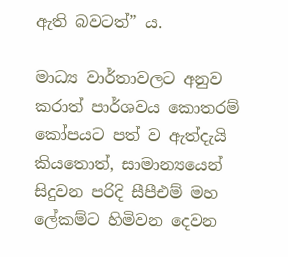ඇති බවටත්” ය.

මාධ්‍ය වාර්තාවලට අනුව කරාත් පාර්ශවය කොතරම් කෝපයට පත් ව ඇත්දැයි කියතොත්, සාමාන්‍යයෙන් සිදුවන පරිදි සීපීඑම් මහ ලේකම්ට හිමිවන දෙවන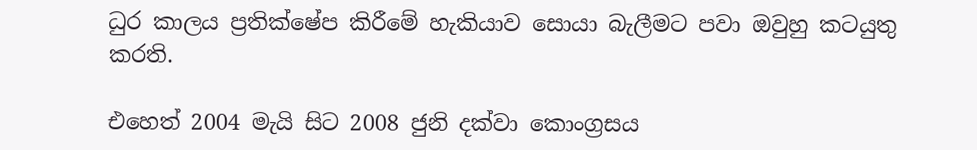ධුර කාලය ප්‍රතික්ෂේප කිරීමේ හැකියාව සොයා බැලීමට පවා ඔවුහු කටයුතු කරති.

එහෙත් 2004 මැයි සිට 2008 ජුනි දක්වා කොංග්‍රසය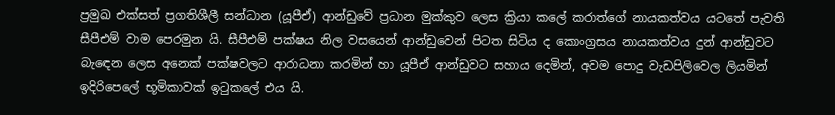ප්‍රමුඛ එක්සත් ප්‍රගතිශීලී සන්ධාන (යූපීඒ) ආන්ඩුවේ ප්‍රධාන මුක්කුව ලෙස ක්‍රියා කලේ කරාත්ගේ නායකත්වය යටතේ පැවති සීපීඑම් වාම පෙරමුන යි. සීපීඑම් පක්ෂය නිල වසයෙන් ආන්ඩුවෙන් පිටත සිටිය ද කොංග්‍රසය නායකත්වය දුන් ආන්ඩුවට බැඳෙන ලෙස අනෙක් පක්ෂවලට ආරාධනා කරමින් හා යූපීඒ ආන්ඩුවට සහාය දෙමින්, අවම පොදු වැඩපිලිවෙල ලියමින් ඉදිරිපෙලේ භූමිකාවක් ඉටුකලේ එය යි.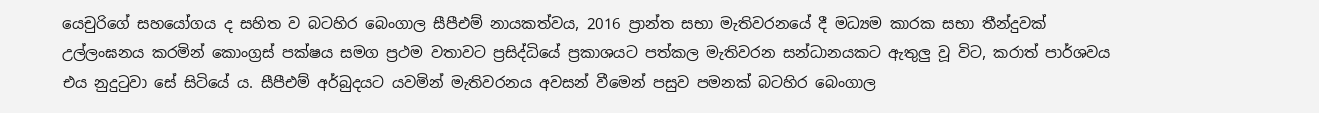යෙචුරිගේ සහයෝගය ද සහිත ව බටහිර බෙංගාල සීපීඑම් නායකත්වය, 2016 ප්‍රාන්ත සභා මැතිවරනයේ දී මධ්‍යම කාරක සභා තීන්දුවක් උල්ලංඝනය කරමින් කොංග්‍රස් පක්ෂය සමග ප්‍රථම වතාවට ප්‍රසිද්ධියේ ප්‍රකාශයට පත්කල මැතිවරන සන්ධානයකට ඇතුලු වූ විට, කරාත් පාර්ශවය එය නුදුටුවා සේ සිටියේ ය. සීපීඑම් අර්බුදයට යවමින් මැතිවරනය අවසන් වීමෙන් පසුව පමනක් බටහිර බෙංගාල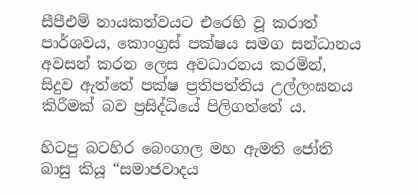සීපීඑම් නායකත්වයට එරෙහි වූ කරාත් පාර්ශවය, කොංග්‍රස් පක්ෂය සමග සන්ධානය අවසන් කරන ලෙස අවධාරනය කරමින්, සිදුව ඇත්තේ පක්ෂ ප්‍රතිපත්තිය උල්ලංඝනය කිරීමක් බව ප්‍රසිද්ධියේ පිලිගත්තේ ය.

හිටපු බටහිර බෙංගාල මහ ඇමති ජෝති බාසු කියූ “සමාජවාදය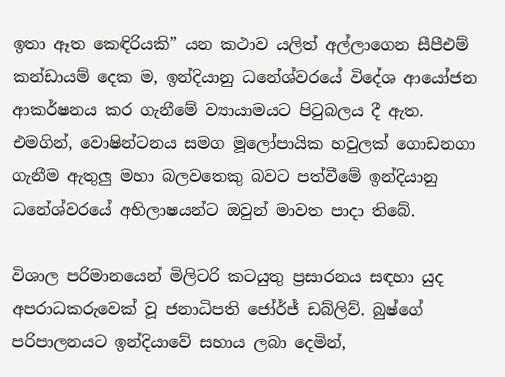ඉතා ඈත කෙඳිරියකි” යන කථාව යලිත් අල්ලාගෙන සීපීඑම් කන්ඩායම් දෙක ම, ඉන්දියානු ධනේශ්වරයේ විදේශ ආයෝජන ආකර්ෂනය කර ගැනීමේ ව්‍යායාමයට පිටුබලය දී ඇත. එමගින්, වොෂින්ටනය සමග මූලෝපායික හවුලක් ගොඩනගා ගැනීම ඇතුලු මහා බලවතෙකු බවට පත්වීමේ ඉන්දියානු ධනේශ්වරයේ අභිලාෂයන්ට ඔවුන් මාවත පාදා තිබේ.

විශාල පරිමානයෙන් මිලිටරි කටයුතු ප්‍රසාරනය සඳහා යුද අපරාධකරුවෙක් වූ ජනාධිපති ජෝර්ජ් ඩබ්ලිව්. බුෂ්ගේ පරිපාලනයට ඉන්දියාවේ සහාය ලබා දෙමින්,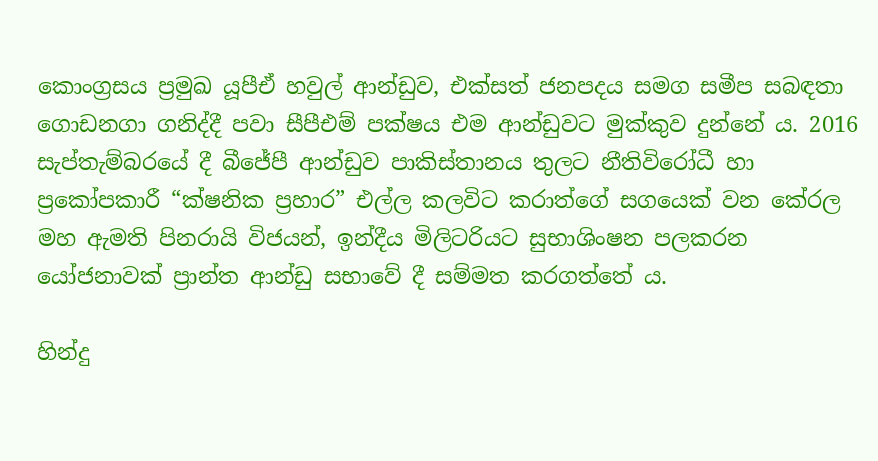කොංග්‍රසය ප්‍රමුඛ යූපීඒ හවුල් ආන්ඩුව, එක්සත් ජනපදය සමග සමීප සබඳතා ගොඩනගා ගනිද්දී පවා සීපීඑම් පක්ෂය එම ආන්ඩුවට මුක්කුව දුන්නේ ය. 2016 සැප්තැම්බරයේ දී බීජේපී ආන්ඩුව පාකිස්තානය තුලට නීතිවිරෝධී හා ප්‍රකෝපකාරී “ක්ෂනික ප්‍රහාර” එල්ල කලවිට කරාත්ගේ සගයෙක් වන කේරල මහ ඇමති පිනරායි විජයන්, ඉන්දීය මිලිටරියට සුභාශිංෂන පලකරන යෝජනාවක් ප්‍රාන්ත ආන්ඩු සභාවේ දී සම්මත කරගත්තේ ය.

හින්දු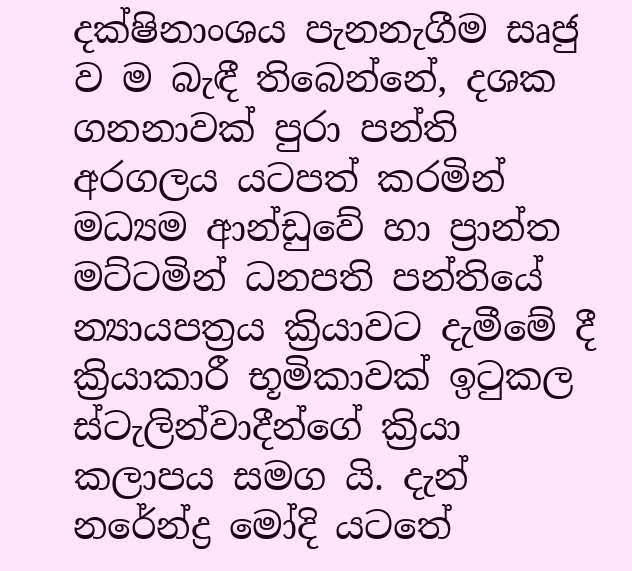දක්ෂිනාංශය පැනනැගීම සෘජු ව ම බැඳී තිබෙන්නේ, දශක ගනනාවක් පුරා පන්ති අරගලය යටපත් කරමින් මධ්‍යම ආන්ඩුවේ හා ප්‍රාන්ත මට්ටමින් ධනපති පන්තියේ න්‍යායපත්‍රය ක්‍රියාවට දැමීමේ දී ක්‍රියාකාරී භූමිකාවක් ඉටුකල ස්ටැලින්වාදීන්ගේ ක්‍රියා කලාපය සමග යි. දැන් නරේන්ද්‍ර මෝදි යටතේ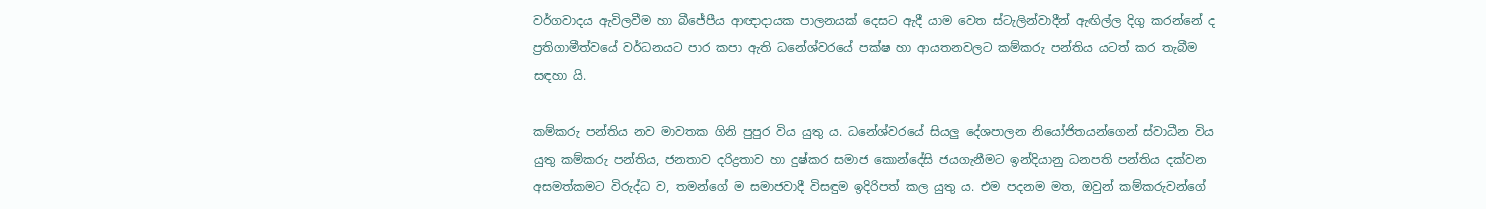වර්ගවාදය ඇවිලවීම හා බීජේපීය ආඥාදායක පාලනයක් දෙසට ඇදී යාම වෙත ස්ටැලින්වාදීන් ඇඟිල්ල දිගු කරන්නේ ද ප්‍රතිගාමීත්වයේ වර්ධනයට පාර කපා ඇති ධනේශ්වරයේ පක්ෂ හා ආයතනවලට කම්කරු පන්තිය යටත් කර තැබීම සඳහා යි.

කම්කරු පන්තිය නව මාවතක ගිනි පුපුර විය යුතු ය. ධනේශ්වරයේ සියලු දේශපාලන නියෝජිතයන්ගෙන් ස්වාධීන විය යුතු කම්කරු පන්තිය, ජනතාව දරිද්‍රතාව හා දුෂ්කර සමාජ කොන්දේසි ජයගැනීමට ඉන්දියානු ධනපති පන්තිය දක්වන අසමත්කමට විරුද්ධ ව, තමන්ගේ ම සමාජවාදී විසඳුම ඉදිරිපත් කල යුතු ය. එම පදනම මත, ඔවුන් කම්කරුවන්ගේ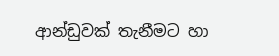ආන්ඩුවක් තැනීමට හා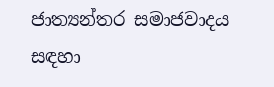ජාත්‍යන්තර සමාජවාදය සඳහා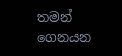තමන් ගෙනයන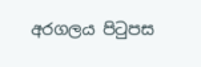අරගලය පිටුපස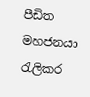පීඩිත මහජනයා රැලිකර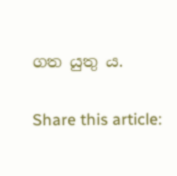ගත යුතු ය.

Share this article: